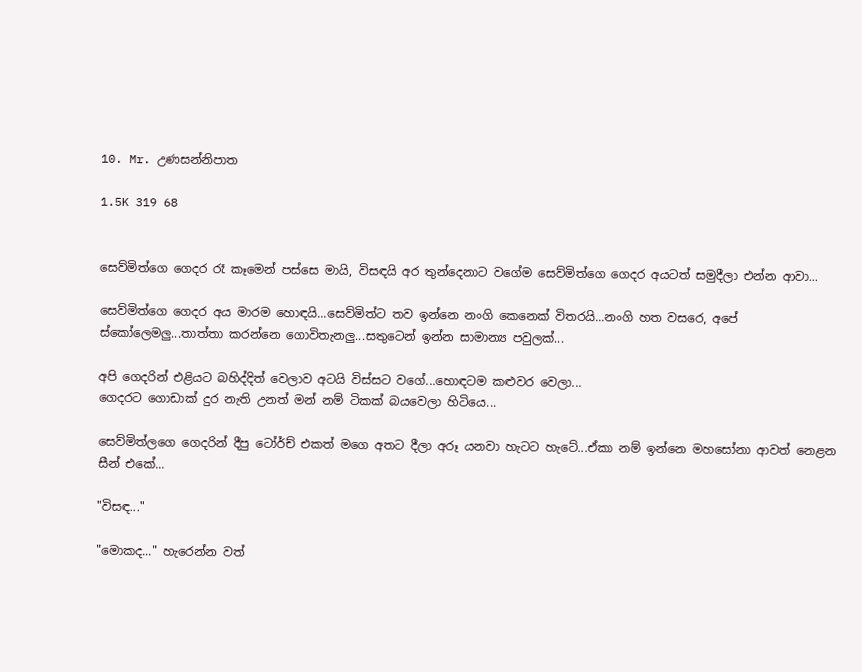10. Mr. උණසන්නිපාත

1.5K 319 68


සෙව්මිත්ගෙ ගෙදර රෑ කෑමෙන් පස්සෙ මායි, විසඳයි අර තුන්දෙනාට වගේම සෙව්මිත්ගෙ ගෙදර අයටත් සමුදීලා එන්න ආවා...

සෙව්මිත්ගෙ ගෙදර අය මාරම හොඳයි...සෙව්මිත්ට තව ඉන්නෙ නංගි කෙනෙක් විතරයි...නංගි හත වසරෙ, අපේ ස්කෝලෙමලු...තාත්තා කරන්නෙ ගොවිතැනලු...සතුටෙන් ඉන්න සාමාන්‍ය පවුලක්...

අපි ගෙදරින් එළියට බහිද්දිත් වෙලාව අටයි විස්සට වගේ...හොඳටම කළුවර වෙලා...
ගෙදරට ගොඩාක් දුර නැති උනත් මන් නම් ටිකක් බයවෙලා හිටියෙ...

සෙව්මිත්ලගෙ ගෙදරින් දීපු ටෝර්ච් එකත් මගෙ අතට දීලා අරූ යනවා හැටට හැටේ...ඒකා නම් ඉන්නෙ මහසෝනා ආවත් නෙළන සීන් එකේ...

"විසඳ..."

"මොකද..." හැරෙන්න වත්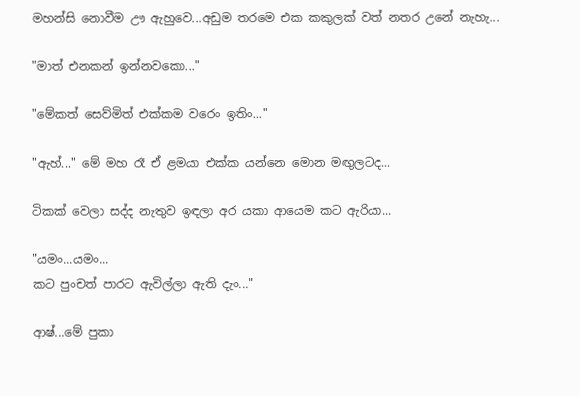මහන්සි නොවීම ඌ ඇහුවෙ...අඩුම තරමෙ එක කකුලක් වත් නතර උනේ නැහැ...

"මාත් එනකන් ඉන්නවකො..."

"මේකත් සෙව්මිත් එක්කම වරෙං ඉතිං..."

"ඇහ්..." මේ මහ රෑ ඒ ළමයා එක්ක යන්නෙ මොන මඟුලටද...

ටිකක් වෙලා සද්ද නැතුව ඉඳලා අර යකා ආයෙම කට ඇරියා...

"යමං...යමං...
කට පුංචත් පාරට ඇවිල්ලා ඇති දැං..."

ආෂ්...මේ පුකා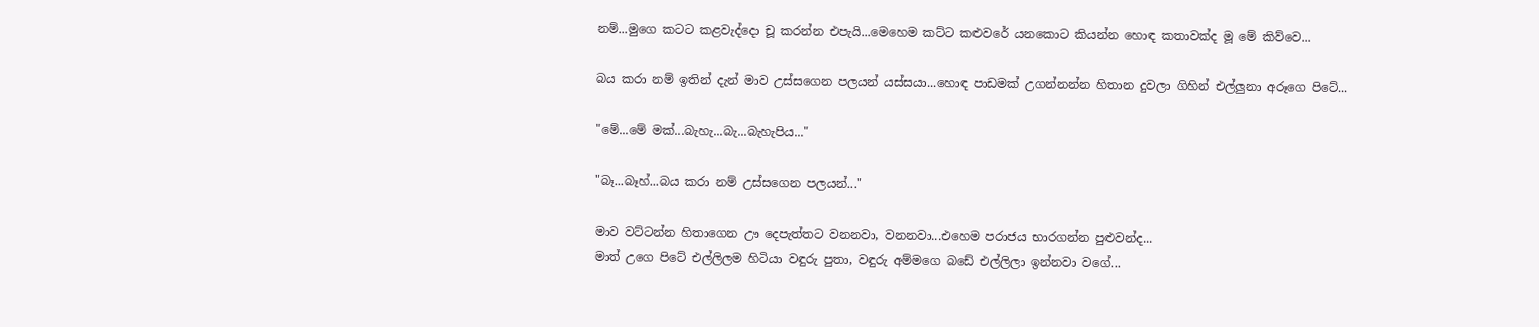නම්...මුගෙ කටට කළවැද්දො චූ කරන්න එපැයි...මෙහෙම කට්ට කළුවරේ යනකොට කියන්න හොඳ කතාවක්ද මූ මේ කිව්වෙ...

බය කරා නම් ඉතින් දැන් මාව උස්සගෙන පලයන් යස්සයා...හොඳ පාඩමක් උගන්නන්න හිතාන දුවලා ගිහින් එල්ලුනා අරූගෙ පිටේ...

"මේ...මේ මක්...බැහැ...බැ...බැහැපිය..."

"බෑ...බෑහ්...බය කරා නම් උස්සගෙන පලයන්..."

මාව වට්ටන්න හිතාගෙන ඌ දෙපැත්තට වනනවා, වනනවා...එහෙම පරාජය භාරගන්න පුළුවන්ද...
මාත් උගෙ පිටේ එල්ලිලම හිටියා වඳුරු පුතා, වඳුරු අම්මගෙ බඩේ එල්ලිලා ඉන්නවා වගේ...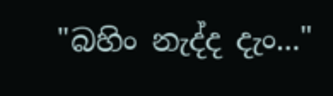"බහිං නැද්ද දැං..."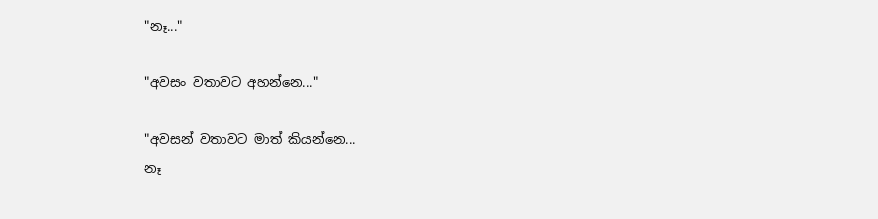"නෑ..."

"අවසං වතාවට අහන්නෙ..."

"අවසන් වතාවට මාත් කියන්නෙ...
නෑ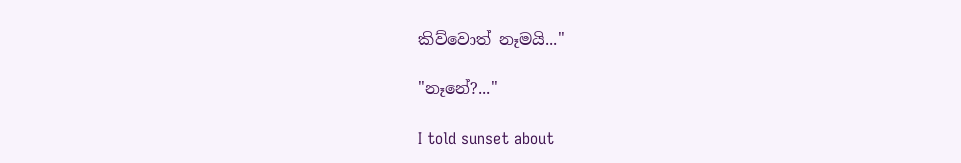කිව්වොත් නෑමයි..."

"නෑනේ?..."

I told sunset about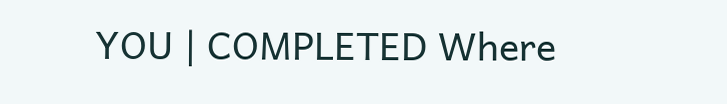YOU | COMPLETED Where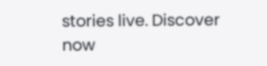stories live. Discover now